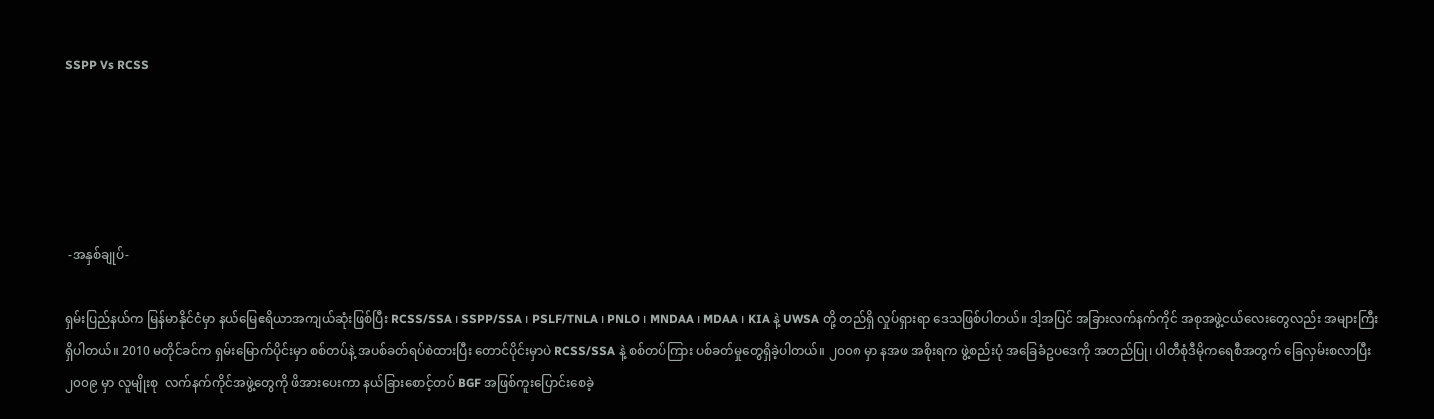SSPP Vs RCSS





 -အနှစ်ချုပ်-

ရှမ်းပြည်နယ်က မြန်မာနိုင်ငံမှာ နယ်မြေဧရိယာအကျယ်ဆုံးဖြစ်ပြီး RCSS/SSA ၊ SSPP/SSA ၊ PSLF/TNLA ၊ PNLO ၊ MNDAA ၊ MDAA ၊ KIA နဲ့ UWSA တို့ တည်ရှိ လှုပ်ရှားရာ ဒေသဖြစ်ပါတယ်။ ဒါ့အပြင် အခြားလက်နက်ကိုင် အစုအဖွဲ့ငယ်လေးတွေလည်း အများကြီးရှိပါတယ်။ 2010 မတိုင်ခင်က ရှမ်းမြောက်ပိုင်းမှာ စစ်တပ်နဲ့ အပစ်ခတ်ရပ်စဲထားပြီး တောင်ပိုင်းမှာပဲ RCSS/SSA နဲ့ စစ်တပ်ကြား ပစ်ခတ်မှုတွေရှိခဲ့ပါတယ်။ ၂၀၀၈ မှာ နအဖ အစိုးရက ဖွဲ့စည်းပုံ အခြေခံဥပဒေကို အတည်ပြု၊ ပါတီစုံဒီမိုကရေစီအတွက် ခြေလှမ်းစလာပြီး ၂၀၀၉ မှာ လူမျိုးစု  လက်နက်ကိုင်အဖွဲ့တွေကို ဖိအားပေးကာ နယ်ခြားစောင့်တပ် BGF အဖြစ်ကူးပြောင်းစေခဲ့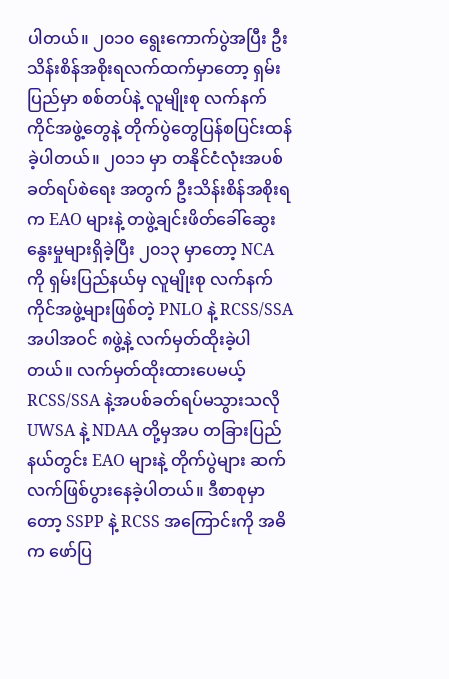ပါတယ်။ ၂၀၁၀ ရွေးကောက်ပွဲအပြီး ဦးသိန်းစိန်အစိုးရလက်ထက်မှာတော့ ရှမ်းပြည်မှာ စစ်တပ်နဲ့ လူမျိုးစု လက်နက်ကိုင်အဖွဲ့တွေနဲ့ တိုက်ပွဲတွေပြန်စပြင်းထန် ခဲ့ပါတယ်။ ၂၀၁၁ မှာ တနိုင်ငံလုံးအပစ်ခတ်ရပ်စဲရေး အတွက် ဦးသိန်းစိန်အစိုးရက EAO များနဲ့ တဖွဲ့ချင်းဖိတ်ခေါ်ဆွေးနွေးမှုများရှိခဲ့ပြီး ၂၀၁၃ မှာတော့ NCA ကို ရှမ်းပြည်နယ်မှ လူမျိုးစု လက်နက်ကိုင်အဖွဲ့များဖြစ်တဲ့ PNLO နဲ့ RCSS/SSA အပါအဝင် ၈ဖွဲ့နဲ့ လက်မှတ်ထိုးခဲ့ပါတယ်။ လက်မှတ်ထိုးထားပေမယ့် RCSS/SSA နဲ့အပစ်ခတ်ရပ်မသွားသလို UWSA နဲ့ NDAA တို့မှအပ တခြားပြည်နယ်တွင်း EAO များနဲ့ တိုက်ပွဲများ ဆက်လက်ဖြစ်ပွားနေခဲ့ပါတယ်။ ဒီစာစုမှာတော့ SSPP နဲ့ RCSS အကြောင်းကို အဓိက ဖော်ပြ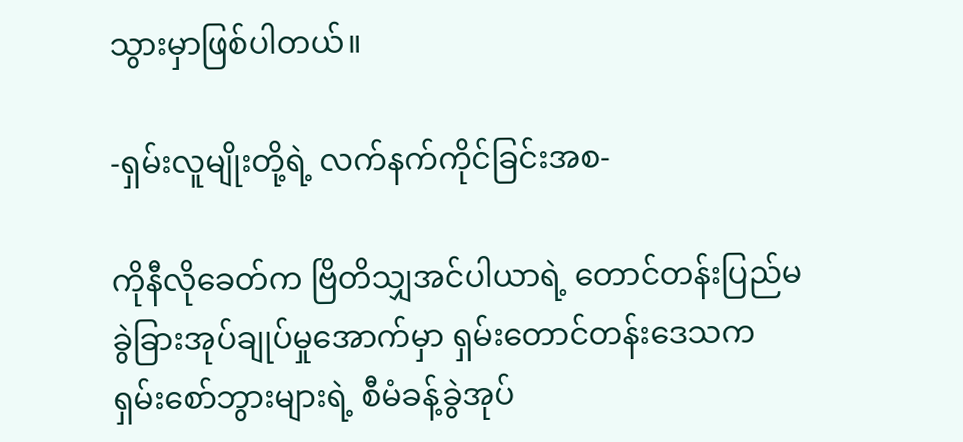သွားမှာဖြစ်ပါတယ်။

-ရှမ်းလူမျိုးတို့ရဲ့ လက်နက်ကိုင်ခြင်းအစ-

ကိုနီလိုခေတ်က ဗြိတိသျှအင်ပါယာရဲ့ တောင်တန်းပြည်မ ခွဲခြားအုပ်ချုပ်မှုအောက်မှာ ရှမ်းတောင်တန်းဒေသက ရှမ်းစော်ဘွားများရဲ့ စီမံခန့်ခွဲအုပ်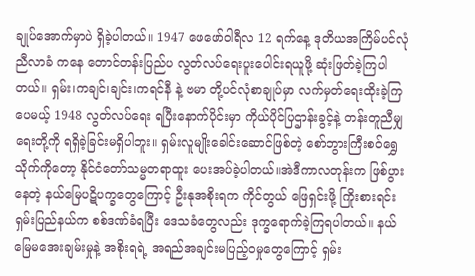ချုပ်အောက်မှာပဲ ရှိခဲ့ပါတယ်။ 1947 ဖေဖော်ဝါရီလ 12 ရက်နေ့ ဒုတိယအကြိမ်ပင်လုံညီလာခံ ကနေ တောင်တန်းပြည်ပ လွတ်လပ်ရေးပူးပေါင်းရယူဖို့ ဆုံးဖြတ်ခဲ့ကြပါတယ်။ ရှမ်း၊ကချင်၊ချင်း၊ကရင်နီ နဲ့ ဗမာ တို့ပင်လုံစာချုပ်မှာ လက်မှတ်ရေးထိုးခဲ့ကြပေမယ့် 1948 လွတ်လပ်ရေး ရပြီးနောက်ပိုင်းမှာ ကိုယ်ပိုင်ပြဌာန်းခွင့်နဲ့ တန်းတူညီမျှရေးတို့ကို ရရှိခဲ့ခြင်းမရှိပါဘူး။ ရှမ်းလူမျိုးခေါင်းဆောင်ဖြစ်တဲ့ စော်ဘွားကြီးစဝ်ရွှေသိုက်ကိုတော့ နိုင်ငံတော်သမ္မတရာထူး ပေးအပ်ခဲ့ပါတယ်။အဲဒီကာလတုန်းက ဖြစ်ပွားနေတဲ့ နယ်မြေပဋိပက္ခတွေကြောင့် ဦးနုအစိုးရက ကိုင်တွယ် ဖြေရှင်းဖို့ ကြိုးစားရင်း ရှမ်းပြည်နယ်က စစ်ဒဏ်ခံရပြီး ဒေသခံတွေလည်း ဒုက္ခရောက်ခဲ့ကြရပါတယ်။ နယ်မြေမအေးချမ်းမှုနဲ့ အစိုးရရဲ့ အရည်အချင်းမပြည့်ဝမှုတွေကြောင့် ရှမ်း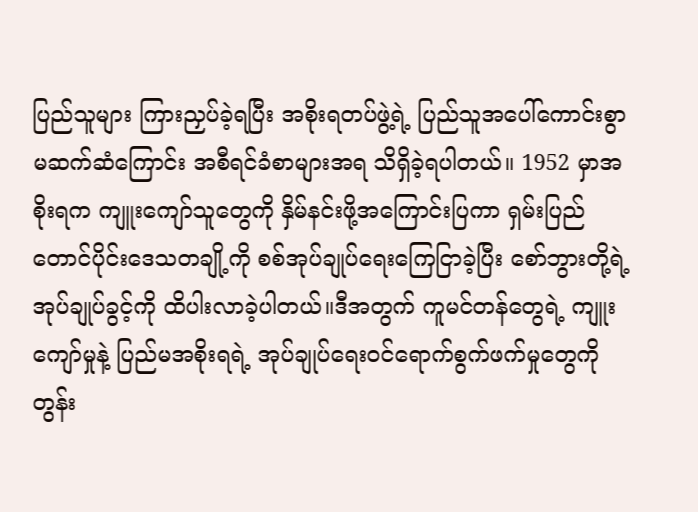ပြည်သူများ ကြားညှပ်ခဲ့ရပြီး အစိုးရတပ်ဖွဲ့ရဲ့ ပြည်သူအပေါ်ကောင်းစွာ မဆက်ဆံကြောင်း အစီရင်ခံစာများအရ သိရှိခဲ့ရပါတယ်။ 1952 မှာအစိုးရက ကျူးကျော်သူတွေကို နှိမ်နင်းဖို့အကြောင်းပြကာ ရှမ်းပြည်တောင်ပိုင်းဒေသတချို့ကို စစ်အုပ်ချုပ်ရေးကြေငြာခဲ့ပြီး စော်ဘွားတို့ရဲ့ အုပ်ချုပ်ခွင့်ကို ထိပါးလာခဲ့ပါတယ်။ဒီအတွက် ကူမင်တန်တွေရဲ့ ကျူးကျော်မှုနဲ့ ပြည်မအစိုးရရဲ့ အုပ်ချုပ်ရေးဝင်ရောက်စွက်ဖက်မှုတွေကိုတွန်း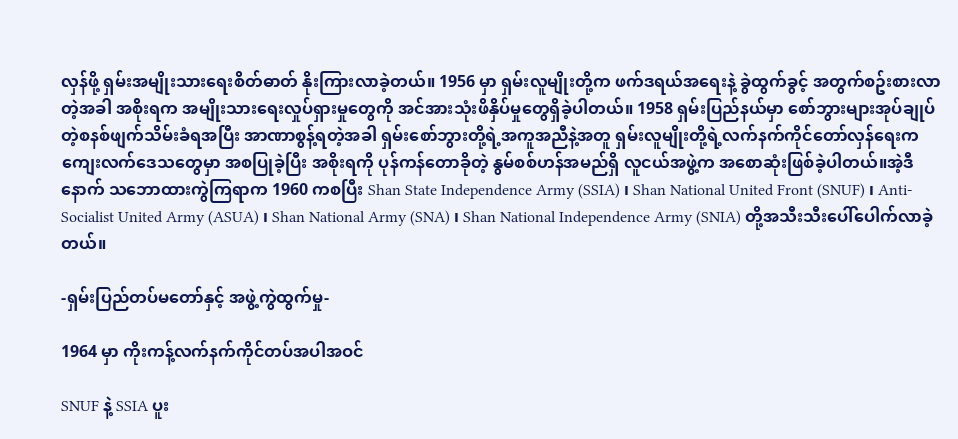လှန်ဖို့ ရှမ်းအမျိုးသားရေးစိတ်ဓာတ် နိုးကြားလာခဲ့တယ်။ 1956 မှာ ရှမ်းလူမျိုးတို့က ဖက်ဒရယ်အရေးနဲ့ ခွဲထွက်ခွင့် အတွက်စဥ်းစားလာတဲ့အခါ အစိုးရက အမျိုးသားရေးလှုပ်ရှားမှုတွေကို အင်အားသုံးဖိနှိပ်မှုတွေရှိခဲ့ပါတယ်။ 1958 ရှမ်းပြည်နယ်မှာ စော်ဘွားများအုပ်ချုပ်တဲ့စနစ်ဖျက်သိမ်းခံရအပြီး အာဏာစွန့်ရတဲ့အခါ ရှမ်းစော်ဘွားတို့ရဲ့အကူအညီနဲ့အတူ ရှမ်းလူမျိုးတို့ရဲ့လက်နက်ကိုင်တော်လှန်ရေးက ကျေးလက်ဒေသတွေမှာ အစပြုခဲ့ပြီး အစိုးရကို ပုန်ကန်တောခိုတဲ့ နွမ်စစ်ဟန်အမည်ရှိ လူငယ်အဖွဲ့က အစောဆုံးဖြစ်ခဲ့ပါတယ်။အဲ့ဒီနောက် သဘောထားကွဲကြရာက 1960 ကစပြီး Shan State Independence Army (SSIA) ၊ Shan National United Front (SNUF) ၊ Anti-Socialist United Army (ASUA) ၊ Shan National Army (SNA) ၊ Shan National Independence Army (SNIA) တို့အသီးသီးပေါ်ပေါက်လာခဲ့တယ်။

-ရှမ်းပြည်တပ်မတော်နှင့် အဖွဲ့ကွဲထွက်မှု-

1964 မှာ ကိုးကန့်လက်နက်ကိုင်တပ်အပါအဝင်

SNUF နဲ့ SSIA ပူး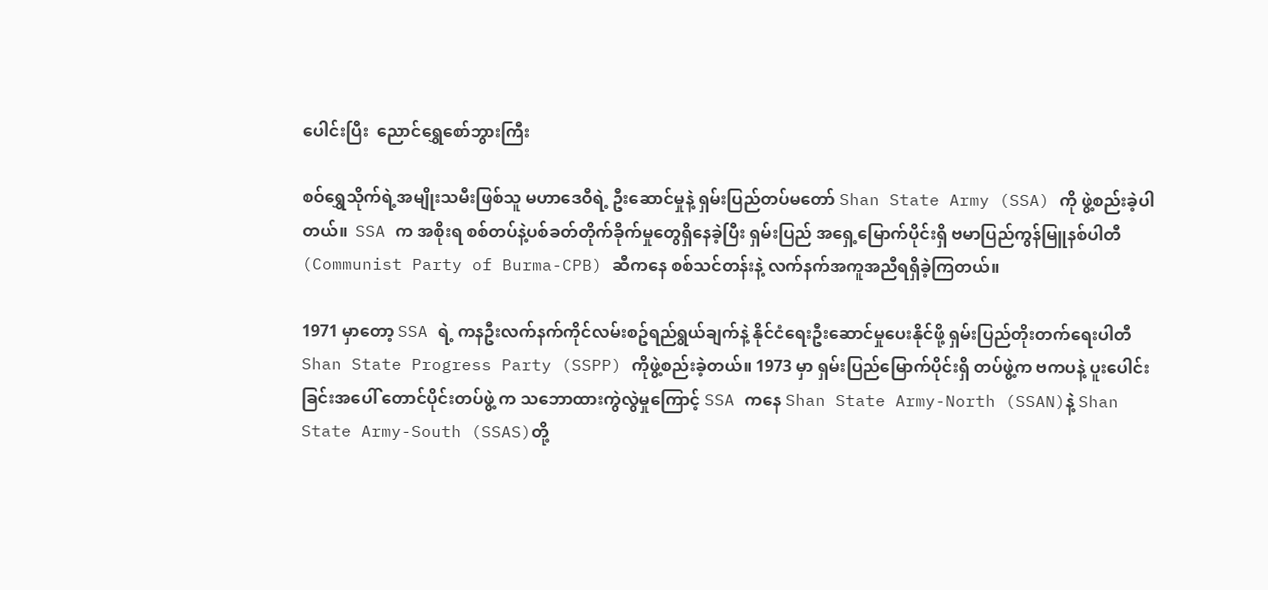ပေါင်းပြီး  ညောင်ရွှေစော်ဘွားကြီး

စဝ်ရွှေသိုက်ရဲ့အမျိုးသမီးဖြစ်သူ မဟာဒေဝီရဲ့ ဦးဆောင်မှုနဲ့ ရှမ်းပြည်တပ်မတော် Shan State Army (SSA) ကို ဖွဲ့စည်းခဲ့ပါတယ်။  SSA က အစိုးရ စစ်တပ်နဲ့ပစ်ခတ်တိုက်ခိုက်မှုတွေရှိနေခဲ့ပြီး ရှမ်းပြည် အရှေ့မြောက်ပိုင်းရှိ ဗမာပြည်ကွန်မြူနစ်ပါတီ (Communist Party of Burma-CPB) ဆီကနေ စစ်သင်တန်းနဲ့ လက်နက်အကူအညီရရှိခဲ့ကြတယ်။

1971 မှာတော့ SSA ရဲ့ ကနဦးလက်နက်ကိုင်လမ်းစဥ်ရည်ရွယ်ချက်နဲ့ နိုင်ငံရေးဦးဆောင်မှုပေးနိုင်ဖို့ ရှမ်းပြည်တိုးတက်ရေးပါတီ Shan State Progress Party (SSPP) ကိုဖွဲ့စည်းခဲ့တယ်။ 1973 မှာ ရှမ်းပြည်မြောက်ပိုင်းရှိ တပ်ဖွဲ့က ဗကပနဲ့ ပူးပေါင်းခြင်းအပေါ် တောင်ပိုင်းတပ်ဖွဲ့ က သဘောထားကွဲလွဲမှုကြောင့် SSA ကနေ Shan State Army-North (SSAN)နဲ့ Shan State Army-South (SSAS)တို့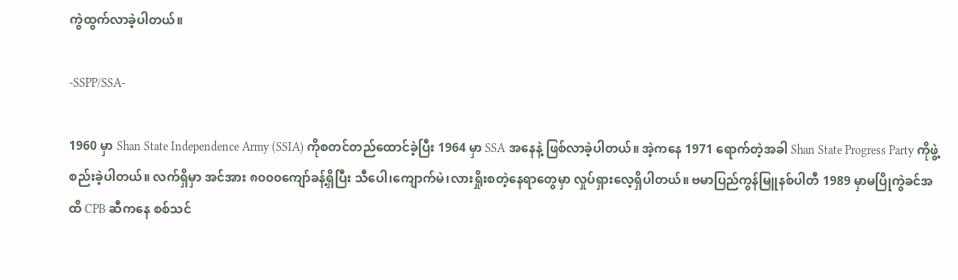ကွဲထွက်လာခဲ့ပါတယ်။

-SSPP/SSA-

1960 မှာ Shan State Independence Army (SSIA) ကိုစတင်တည်ထောင်ခဲ့ပြီး 1964 မှာ SSA အနေနဲ့ ဖြစ်လာခဲ့ပါတယ်။ အဲ့ကနေ 1971 ရောက်တဲ့အခါ Shan State Progress Party ကိုဖွဲ့စည်းခဲ့ပါတယ်။ လက်ရှိမှာ အင်အား ၈၀၀၀ကျော်ခန့်ရှိပြီး သီပေါ၊ကျောက်မဲ၊လားရှိုးစတဲ့နေရာတွေမှာ လှုပ်ရှားလေ့ရှိပါတယ်။ ဗမာပြည်ကွန်မြူနစ်ပါတီ 1989 မှာမပြိုကွဲခင်အထိ CPB ဆီကနေ စစ်သင်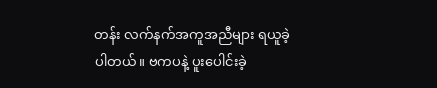တန်း လက်နက်အကူအညီများ ရယူခဲ့ပါတယ်။ ဗကပနဲ့ ပူးပေါင်းခဲ့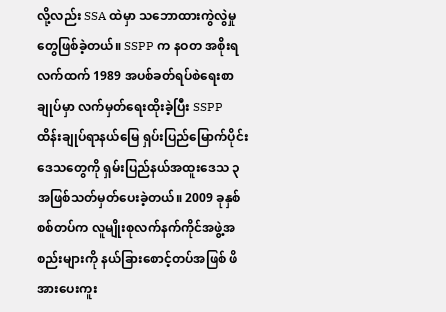လို့လည်း SSA ထဲမှာ သဘောထားကွဲလွဲမှုတွေဖြစ်ခဲ့တယ်။ SSPP က နဝတ အစိုးရလက်ထက် 1989 အပစ်ခတ်ရပ်စဲရေးစာချုပ်မှာ လက်မှတ်ရေးထိုးခဲ့ပြီး SSPP ထိန်းချုပ်ရာနယ်မြေ ရှပ်းပြည်မြောက်ပိုင်းဒေသတွေကို ရှမ်းပြည်နယ်အထူးဒေသ ၃ အဖြစ်သတ်မှတ်ပေးခဲ့တယ်။ 2009 ခုနှစ် စစ်တပ်က လူမျိုးစုလက်နက်ကိုင်အဖွဲ့အစည်းများကို နယ်ခြားစောင့်တပ်အဖြစ် ဖိအားပေးကူး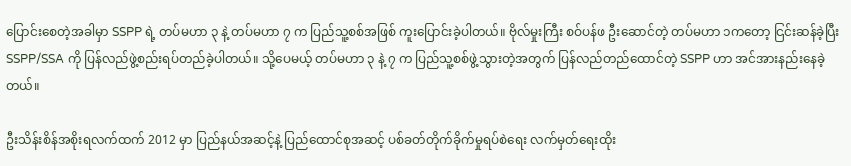ပြောင်းစေတဲ့အခါမှာ SSPP ရဲ့ တပ်မဟာ ၃ နဲ့ တပ်မဟာ ၇ က ပြည်သူ့စစ်အဖြစ် ကူးပြောင်းခဲ့ပါတယ်။ ဗိုလ်မှုးကြီး စဝ်ပန်ဖ ဦးဆောင်တဲ့ တပ်မဟာ ၁ကတော့ ငြင်းဆန်ခဲ့ပြီး SSPP/SSA ကို ပြန်လည်ဖွဲ့စည်းရပ်တည်ခဲ့ပါတယ်။ သို့ပေမယ့် တပ်မဟာ ၃ နဲ့ ၇ က ပြည်သူ့စစ်ဖွဲ့သွားတဲ့အတွက် ပြန်လည်တည်ထောင်တဲ့ SSPP ဟာ အင်အားနည်းနေခဲ့တယ်။

ဦးသိန်းစိန်အစိုးရလက်ထက် 2012 မှာ ပြည်နယ်အဆင့်နဲ့ ပြည်ထောင်စုအဆင့် ပစ်ခတ်တိုက်ခိုက်မှုရပ်စဲရေး လက်မှတ်ရေးထိုး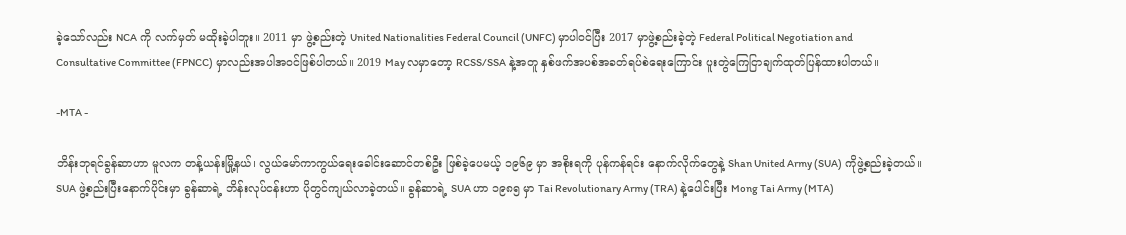ခဲ့သော်လည်း NCA ကို လက်မှတ် မထိုးခဲ့ပါဘူး။ 2011 မှာ ဖွဲ့စည်းတဲ့ United Nationalities Federal Council (UNFC) မှာပါဝင်ပြီး 2017 မှာဖွဲ့စည်းခဲ့တဲ့ Federal Political Negotiation and Consultative Committee (FPNCC) မှာလည်းအပါအဝင်ဖြစ်ပါတယ်။ 2019 May လမှာတော့ RCSS/SSA နဲ့အတူ နှစ်ဖက်အပစ်အခတ်ရပ်စဲရေးကြောင်း ပူးတွဲကြေငြာချက်ထုတ်ပြန်ထားပါတယ်။

-MTA -

ဘိန်းဘုရင်ခွန်ဆာဟာ မူလက တန့်ယန်းမြို့နယ်၊ လွယ်မော်ကာကွယ်ရေးခေါင်းဆောင်တစ်ဦး ဖြစ်ခဲ့ပေမယ့် ၁၉၆၉ မှာ အစိုးရကို ပုန်ကန်ရင်း နောက်လိုက်တွေနဲ့ Shan United Army (SUA) ကိုဖွဲ့စည်းခဲ့တယ်။ SUA ဖွဲ့စည်းပြီးနောက်ပိုင်းမှာ ခွန်ဆာရဲ့ ဘိန်းလုပ်ငန်းဟာ ပိုတွင်ကျယ်လာခဲ့တယ်။ ခွန်ဆာရဲ့ SUA ဟာ ၁၉၈၅ မှာ Tai Revolutionary Army (TRA) နဲ့ပေါင်းပြီး Mong Tai Army (MTA)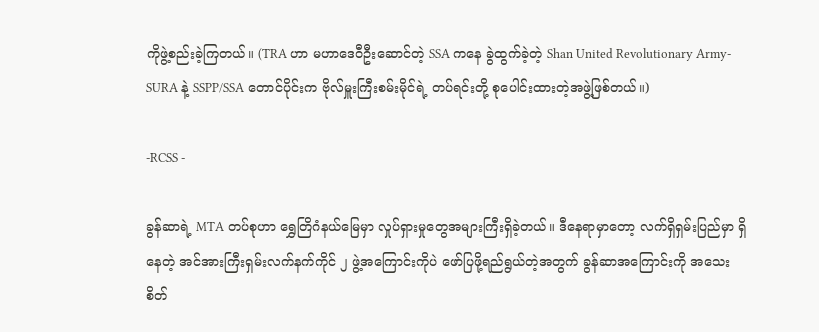ကိုဖွဲ့စည်းခဲ့ကြတယ်။ (TRA ဟာ မဟာဒေဝီဦးဆောင်တဲ့ SSA ကနေ ခွဲထွက်ခဲ့တဲ့ Shan United Revolutionary Army- SURA နဲ့ SSPP/SSA တောင်ပိုင်းက ဗိုလ်မှူးကြီးစမ်းမိုင်ရဲ့ တပ်ရင်းတို့ စုပေါင်းထားတဲ့အဖွဲ့ဖြစ်တယ်။)

-RCSS -

ခွန်ဆာရဲ့ MTA တပ်စုဟာ ရွှေတြိဂံနယ်မြေမှာ လှုပ်ရှားမှုတွေအများကြီးရှိခဲ့တယ်။ ဒီနေရာမှာတော့ လက်ရှိရှမ်းပြည်မှာ ရှိနေတဲ့ အင်အားကြီးရှမ်းလက်နက်ကိုင် ၂ ဖွဲ့အကြောင်းကိုပဲ ဖော်ပြဖို့ရည်ရွယ်တဲ့အတွက် ခွန်ဆာအကြောင်းကို အသေးစိတ်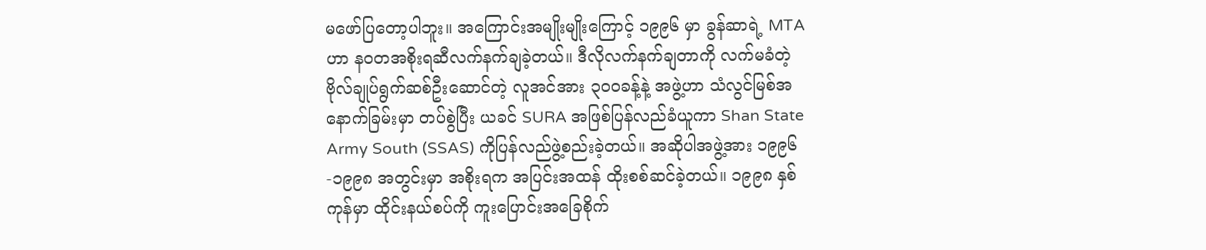မဖော်ပြတော့ပါဘူး။ အကြောင်းအမျိုးမျိုးကြောင့် ၁၉၉၆ မှာ ခွန်ဆာရဲ့ MTA ဟာ နဝတအစိုးရဆီလက်နက်ချခဲ့တယ်။ ဒီလိုလက်နက်ချတာကို လက်မခံတဲ့ ဗိုလ်ချုပ်ရွက်ဆစ်ဦးဆောင်တဲ့ လူအင်အား ၃၀၀ခန့်နဲ့ အဖွဲ့ဟာ သံလွင်မြစ်အနောက်ခြမ်းမှာ တပ်စွဲပြီး ယခင် SURA အဖြစ်ပြန်လည်ခံယူကာ Shan State Army South (SSAS) ကိုပြန်လည်ဖွဲ့စည်းခဲ့တယ်။ အဆိုပါအဖွဲ့အား ၁၉၉၆-၁၉၉၈ အတွင်းမှာ အစိုးရက အပြင်းအထန် ထိုးစစ်ဆင်ခဲ့တယ်။ ၁၉၉၈ နှစ်ကုန်မှာ ထိုင်းနယ်စပ်ကို ကူးပြောင်းအခြေစိုက်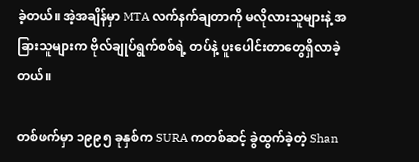ခဲ့တယ်။ အဲ့အချိန်မှာ MTA လက်နက်ချတာကို မလိုလားသူများနဲ့ အခြားသူများက ဗိုလ်ချုပ်ရွက်စစ်ရဲ့ တပ်နဲ့ ပူးပေါင်းတာတွေရှိလာခဲ့တယ်။

တစ်ဖက်မှာ ၁၉၉၅ ခုနှစ်က SURA ကတစ်ဆင့် ခွဲထွက်ခဲ့တဲ့ Shan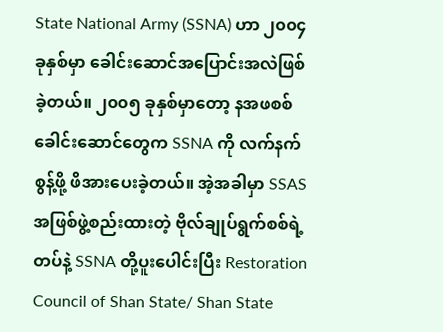State National Army (SSNA) ဟာ ၂၀၀၄ ခုနှစ်မှာ ခေါင်းဆောင်အပြောင်းအလဲဖြစ်ခဲ့တယ်။ ၂၀၀၅ ခုနှစ်မှာတော့ နအဖစစ်ခေါင်းဆောင်တွေက SSNA ကို လက်နက်စွန့်ဖို့ ဖိအားပေးခဲ့တယ်။ အဲ့အခါမှာ SSAS အဖြစ်ဖွဲ့စည်းထားတဲ့ ဗိုလ်ချုပ်ရွက်စစ်ရဲ့ တပ်နဲ့ SSNA တို့ပူးပေါင်းပြီး Restoration Council of Shan State/ Shan State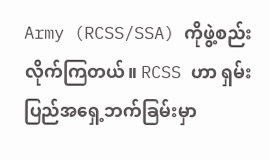Army (RCSS/SSA) ကိုဖွဲ့စည်းလိုက်ကြတယ်။ RCSS ဟာ ရှမ်းပြည်အရှေ့ဘက်ခြမ်းမှာ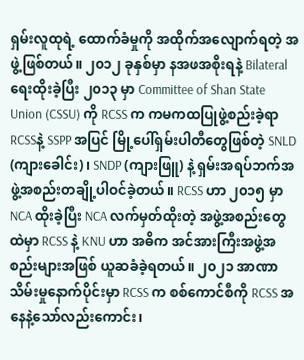ရှမ်းလူထုရဲ့ ထောက်ခံမှုကို အထိုက်အလျောက်ရတဲ့ အဖွဲ့ဖြစ်တယ်။ ၂၀၁၂ ခုနှစ်မှာ နအဖအစိုးရနဲ့ Bilateral ရေးထိုးခဲ့ပြီး ၂၀၁၃ မှာ Committee of Shan State Union (CSSU) ကို RCSS က ကမကထပြုဖွဲ့စည်းခဲ့ရာ RCSSနဲ့ SSPP အပြင် မြို့ပေါ်ရှမ်းပါတီတွေဖြစ်တဲ့ SNLD (ကျားခေါင်း)၊ SNDP (ကျားဖြူ) နဲ့ ရှမ်းအရပ်ဘက်အဖွဲ့အစည်းတချို့ပါဝင်ခဲ့တယ်။ RCSS ဟာ ၂၀၁၅ မှာ NCA ထိုးခဲ့ပြီး NCA လက်မှတ်ထိုးတဲ့ အဖွဲ့အစည်းတွေထဲမှာ RCSS နဲ့ KNU ဟာ အဓိက အင်အားကြီးအဖွဲ့အစည်းများအဖြစ် ယူဆခံခဲ့ရတယ်။ ၂၀၂၁ အာဏာသိမ်းမှုနောက်ပိုင်းမှာ RCSS က စစ်ကောင်စီကို RCSS အနေနဲ့သော်လည်းကောင်း၊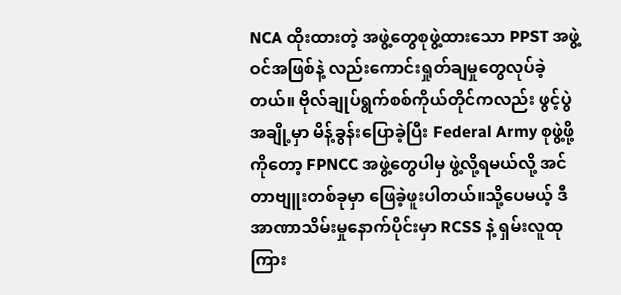NCA ထိုးထားတဲ့ အဖွဲ့တွေစုဖွဲ့ထားသော PPST အဖွဲ့ဝင်အဖြစ်နဲ့ လည်းကောင်းရှုတ်ချမှုတွေလုပ်ခဲ့တယ်။ ဗိုလ်ချုပ်ရွက်စစ်ကိုယ်တိုင်ကလည်း ဖွင့်ပွဲအချို့မှာ မိန့်ခွန်းပြောခဲ့ပြီး Federal Army စုဖွဲ့ဖို့ကိုတော့ FPNCC အဖွဲ့တွေပါမှ ဖွဲ့လို့ရမယ်လို့ အင်တာဗျူးတစ်ခုမှာ ဖြေခဲ့ဖူးပါတယ်။သို့ပေမယ့် ဒီအာဏာသိမ်းမှုနောက်ပိုင်းမှာ RCSS နဲ့ ရှမ်းလူထုကြား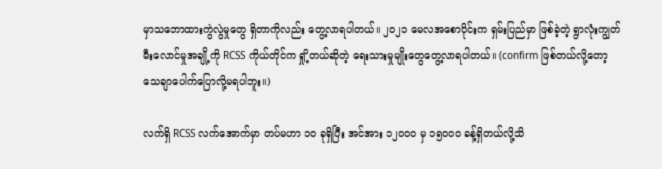မှာသဘောထားကွဲလွဲမှုတွေ ရှိတာကိုလည်း တွေ့လာရပါတယ်။ ၂၀၂၁ မေလအစောပိုင်းက ရှမ်းပြည်မှာ ဖြစ်ခဲ့တဲ့ ရွာလုံးကျွတ်မီးလောင်မှုအချို့ကို RCSS ကိုယ်တိုင်က ရှို့တယ်ဆိုတဲ့ ရေးသားမှုမျိုးတွေတွေ့လာရပါတယ်။ (confirm ဖြစ်တယ်လို့တော့ သေချာပေါက်ပြောလို့မရပါဘူး။)

လက်ရှိ RCSS လက်အောက်မှာ တပ်မဟာ ၁၀ ခုရှိပြီး အင်အား ၁၂၀၀၀ မှ ၁၅၀၀၀ ခန့်ရှိတယ်လို့သိ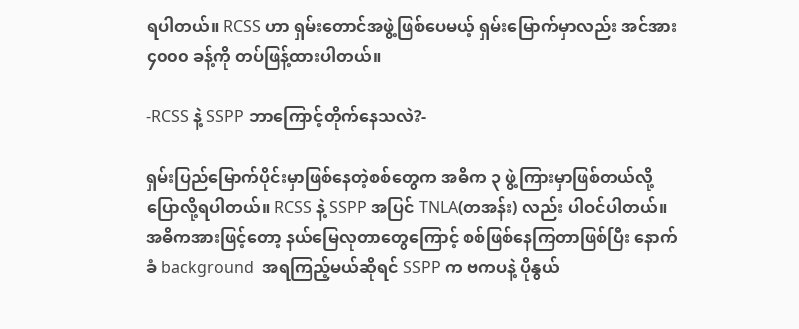ရပါတယ်။ RCSS ဟာ ရှမ်းတောင်အဖွဲ့ဖြစ်ပေမယ့် ရှမ်းမြောက်မှာလည်း အင်အား ၄၀၀၀ ခန့်ကို တပ်ဖြန့်ထားပါတယ်။

-RCSS နဲ့ SSPP ဘာကြောင့်တိုက်နေသလဲ?-

ရှမ်းပြည်မြောက်ပိုင်းမှာဖြစ်နေတဲ့စစ်တွေက အဓိက ၃ ဖွဲ့ကြားမှာဖြစ်တယ်လို့ပြောလို့ရပါတယ်။ RCSS နဲ့ SSPP အပြင် TNLA(တအန်း) လည်း ပါဝင်ပါတယ်။ အဓိကအားဖြင့်တော့ နယ်မြေလုတာတွေကြောင့် စစ်ဖြစ်နေကြတာဖြစ်ပြီး နောက်ခံ background  အရကြည့်မယ်ဆိုရင် SSPP က ဗကပနဲ့ ပိုနွယ်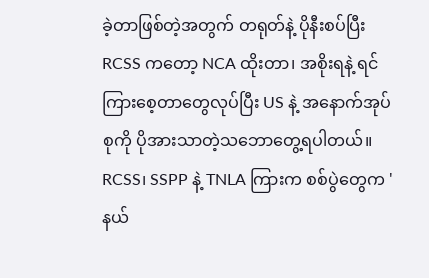ခဲ့တာဖြစ်တဲ့အတွက် တရုတ်နဲ့ ပိုနီးစပ်ပြီး RCSS ကတော့ NCA ထိုးတာ၊ အစိုးရနဲ့ ရင်ကြားစေ့တာတွေလုပ်ပြီး US နဲ့ အနောက်အုပ်စုကို ပိုအားသာတဲ့သဘောတွေ့ရပါတယ်။ RCSS၊ SSPP နဲ့ TNLA ကြားက စစ်ပွဲတွေက 'နယ်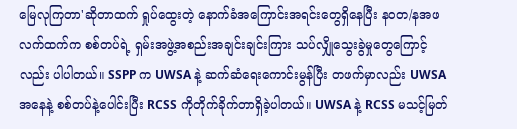မြေလုကြတာ'ဆိုတာထက် ရှုပ်ထွေးတဲ့ နောက်ခံအကြောင်းအရင်းတွေရှိနေပြီး နဝတ/နအဖ လက်ထက်က စစ်တပ်ရဲ့ ရှမ်းအဖွဲ့အစည်းအချင်းချင်းကြား သပ်လျှိုသွေးခွဲမှုတွေကြောင့်လည်း ပါပါတယ်။ SSPP က UWSA နဲ့ ဆက်ဆံရေးကောင်းမွန်ပြီး တဖက်မှာလည်း UWSA အနေနဲ့ စစ်တပ်နဲ့ပေါင်းပြီး RCSS ကိုတိုက်ခိုက်တာရှိခဲ့ပါတယ်။ UWSA နဲ့ RCSS မသင့်မြတ်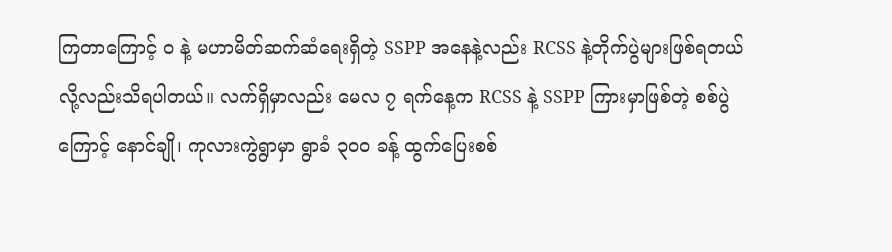ကြတာကြောင့် ဝ နဲ့ မဟာမိတ်ဆက်ဆံရေးရှိတဲ့ SSPP အနေနဲ့လည်း RCSS နဲ့တိုက်ပွဲများဖြစ်ရတယ် လို့လည်းသိရပါတယ်။ လက်ရှိမှာလည်း မေလ ၇ ရက်နေ့က RCSS နဲ့ SSPP ကြားမှာဖြစ်တဲ့ စစ်ပွဲကြောင့် နောင်ချို၊ ကုလားကွဲရွာမှာ ရွာခံ ၃၀၀ ခန့် ထွက်ပြေးစစ်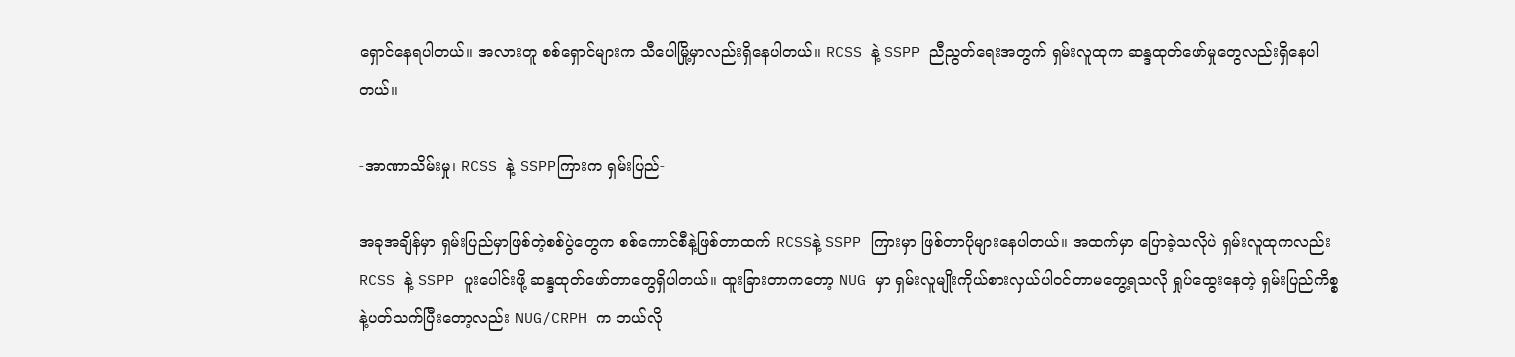ရှောင်နေရပါတယ်။ အလားတူ စစ်ရှောင်များက သီပေါမြို့မှာလည်းရှိနေပါတယ်။ RCSS နဲ့ SSPP ညီညွတ်ရေးအတွက် ရှမ်းလူထုက ဆန္ဒထုတ်ဖော်မှုတွေလည်းရှိနေပါတယ်။

-အာဏာသိမ်းမှု၊ RCSS နဲ့ SSPPကြားက ရှမ်းပြည်-

အခုအချိန်မှာ ရှမ်းပြည်မှာဖြစ်တဲ့စစ်ပွဲတွေက စစ်ကောင်စီနဲ့ဖြစ်တာထက် RCSSနဲ့ SSPP ကြားမှာ ဖြစ်တာပိုများနေပါတယ်။ အထက်မှာ ပြောခဲ့သလိုပဲ ရှမ်းလူထုကလည်း RCSS နဲ့ SSPP ပူးပေါင်းဖို့ ဆန္ဒထုတ်ဖော်တာတွေရှိပါတယ်။ ထူးခြားတာကတော့ NUG မှာ ရှမ်းလူမျိုးကိုယ်စားလှယ်ပါဝင်တာမတွေ့ရသလို ရှုပ်ထွေးနေတဲ့ ရှမ်းပြည်ကိစ္စနဲ့ပတ်သက်ပြီးတော့လည်း NUG/CRPH က ဘယ်လို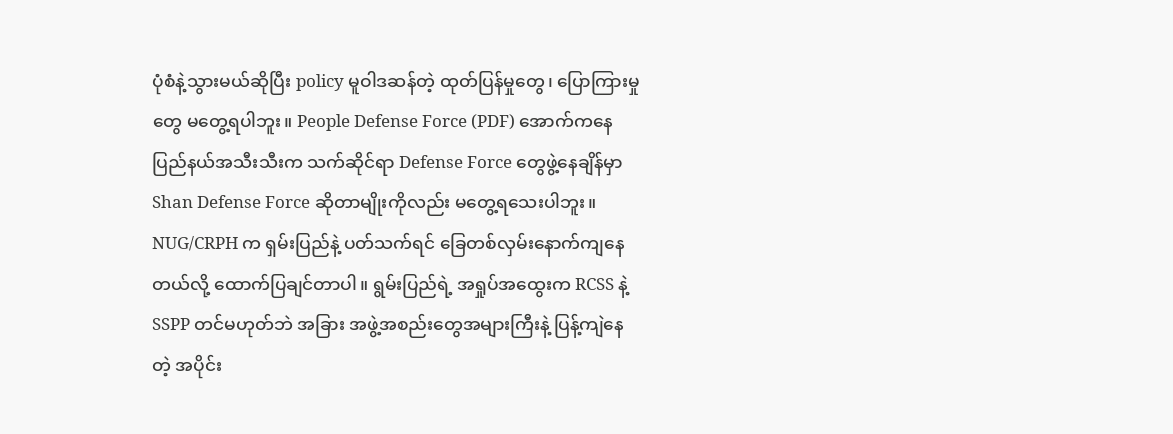ပုံစံနဲ့သွားမယ်ဆိုပြီး policy မူဝါဒဆန်တဲ့ ထုတ်ပြန်မှုတွေ၊ ပြောကြားမှုတွေ မတွေ့ရပါဘူး။ People Defense Force (PDF) အောက်ကနေ ပြည်နယ်အသီးသီးက သက်ဆိုင်ရာ Defense Force တွေဖွဲ့နေချိန်မှာ Shan Defense Force ဆိုတာမျိုးကိုလည်း မတွေ့ရသေးပါဘူး။ NUG/CRPH က ရှမ်းပြည်နဲ့ ပတ်သက်ရင် ခြေတစ်လှမ်းနောက်ကျနေတယ်လို့ ထောက်ပြချင်တာပါ။ ရွမ်းပြည်ရဲ့ အရှုပ်အထွေးက RCSS နဲ့ SSPP တင်မဟုတ်ဘဲ အခြား အဖွဲ့အစည်းတွေအများကြီးနဲ့ ပြန့်ကျဲနေတဲ့ အပိုင်း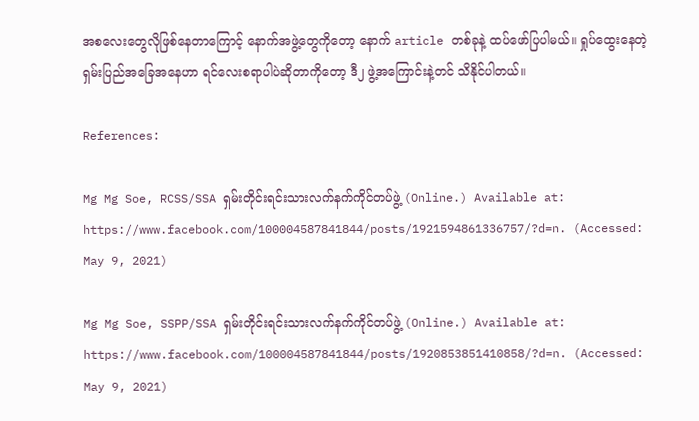အစလေးတွေလိုဖြစ်နေတာကြောင့် နောက်အဖွဲ့တွေကိုတော့ နောက် article တစ်ခုနဲ့ ထပ်ဖော်ပြပါမယ်။ ရှုပ်ထွေးနေတဲ့ ရှမ်းပြည်အခြေအနေဟာ ရင်လေးစရာပါပဲဆိုတာကိုတော့ ဒီ၂ ဖွဲ့အကြောင်းနဲ့တင် သိနိုင်ပါတယ်။

References:

Mg Mg Soe, RCSS/SSA ရှမ်းတိုင်းရင်းသားလက်နက်ကိုင်တပ်ဖွဲ့ (Online.) Available at: https://www.facebook.com/100004587841844/posts/1921594861336757/?d=n. (Accessed: May 9, 2021)

Mg Mg Soe, SSPP/SSA ရှမ်းတိုင်းရင်းသားလက်နက်ကိုင်တပ်ဖွဲ့ (Online.) Available at: https://www.facebook.com/100004587841844/posts/1920853851410858/?d=n. (Accessed: May 9, 2021)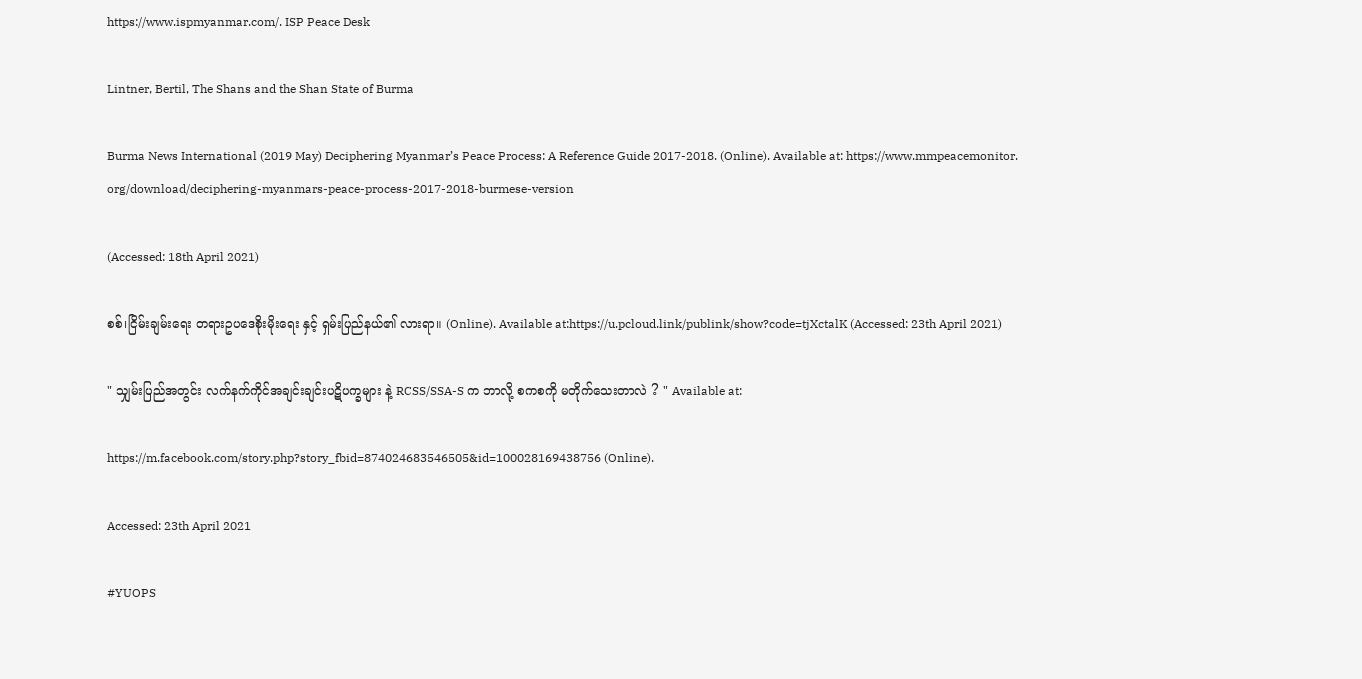https://www.ispmyanmar.com/. ISP Peace Desk

Lintner, Bertil, The Shans and the Shan State of Burma

Burma News International (2019 May) Deciphering Myanmar’s Peace Process: A Reference Guide 2017-2018. (Online). Available at: https://www.mmpeacemonitor. org/download/deciphering-myanmars-peace-process-2017-2018-burmese-version

(Accessed: 18th April 2021)

စစ်၊ငြိမ်းချမ်းရေး တရားဥပဒေစိုးမိုးရေး နှင့် ရှမ်းပြည်နယ်၏ လားရာ။ (Online). Available at:https://u.pcloud.link/publink/show?code=tjXctalK (Accessed: 23th April 2021)

" သျှမ်းပြည်အတွင်း လက်နက်ကိုင်အချင်းချင်းပဋိပက္ခများ နဲ့ RCSS/SSA-S က ဘာလို့ စကစကို မတိုက်သေးတာလဲ ? " Available at:

https://m.facebook.com/story.php?story_fbid=874024683546505&id=100028169438756 (Online).

Accessed: 23th April 2021

#YUOPS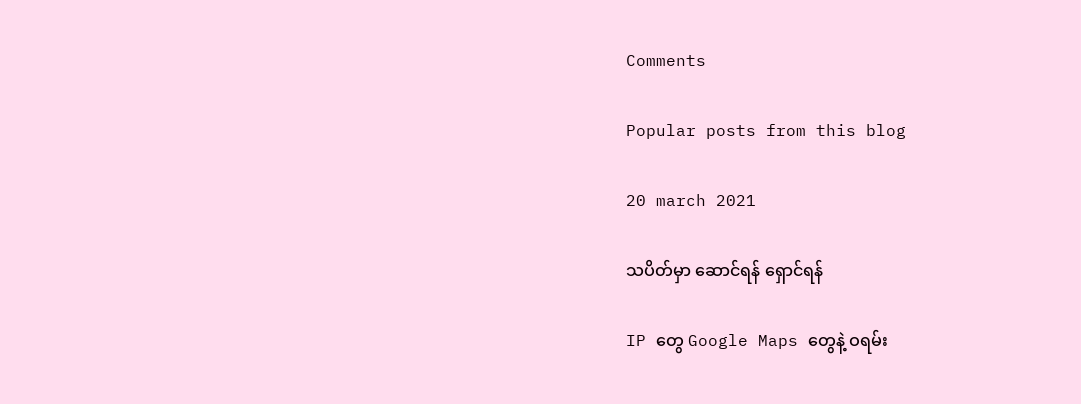Comments

Popular posts from this blog

20 march 2021

သပိတ်မှာ ဆောင်ရန် ရှောင်ရန်

IP တွေ Google Maps တွေနဲ့ ဝရမ်း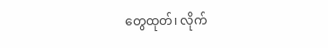တွေထုတ်၊ လိုက်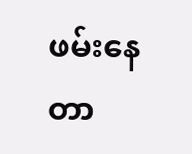ဖမ်းနေတာ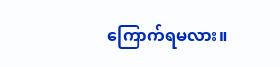ကြောက်ရမလား။